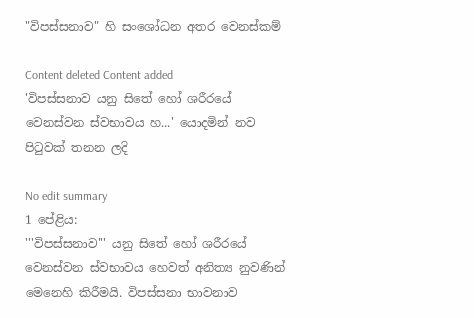"විපස්සනාව" හි සංශෝධන අතර වෙනස්කම්

Content deleted Content added
'විපස්සනාව යනු සිතේ හෝ ශරීරයේ වෙනස්වන ස්වභාවය හ...' යොදමින් නව පිටුවක් තනන ලදි

No edit summary
1 පේළිය:
'''විපස්සනාව''' යනු සිතේ හෝ ශරීරයේ වෙනස්වන ස්වභාවය හෙවත් අනිත්‍ය නුවණින් මෙනෙහි කිරීමයි. විපස්සනා භාවනාව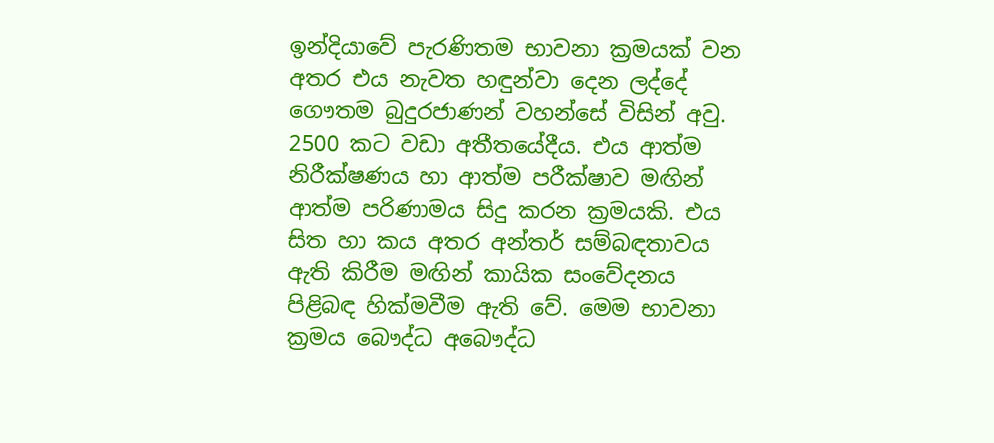ඉන්දියාවේ පැරණිතම භාවනා ක්‍රමයක් වන අතර එය නැවත හඳුන්වා දෙන ලද්දේ ගෞතම බුදුරජාණන් වහන්සේ විසින් අවු. 2500 කට වඩා අතීතයේදීය. එය ආත්ම නිරීක්ෂණය හා ආත්ම පරීක්ෂාව මඟින් ආත්ම පරිණාමය සිදු කරන ක්‍රමයකි. එය සිත හා කය අතර අන්තර් සම්බඳතාවය ඇති කිරීම මඟින් කායික සංවේදනය පිළිබඳ හික්මවීම ඇති වේ. මෙම භාවනා ක්‍රමය බෞද්ධ අබෞද්ධ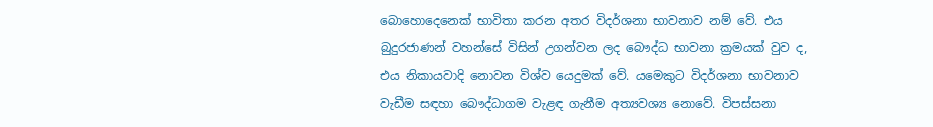බොහොදෙනෙක් භාවිතා කරන අතර විදර්ශනා භාවනාව නම් වේ. එය බුදුරජාණන් වහන්සේ විසින් උගන්වන ලද ‍බෞද්ධ භාවනා ක්‍රමයක් වුව ද, එය නිකායවාදි නොවන විශ්ව යෙදුමක් වේ. යමෙකුට විදර්ශනා භාවනාව වැඩීම සඳහා බෞද්ධාගම වැළඳ ගැනීම අත්‍යවශ්‍ය නොවේ. විපස්සනා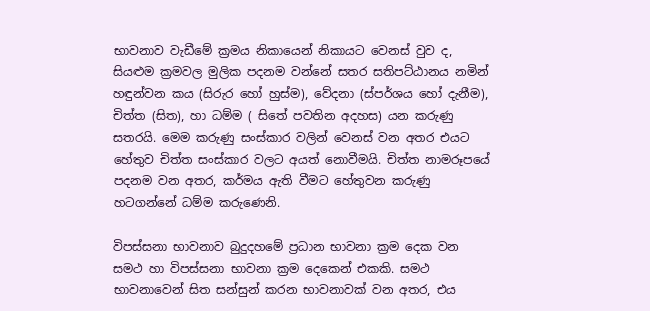භාවනාව වැඩීමේ ක්‍රමය නිකායෙන් නිකායට වෙනස් වුව ද, සියළුම ක්‍රමවල මුලික පදනම වන්නේ සතර සතිපට්ඨානය නමින් හඳුන්වන කය (සිරුර හෝ හුස්ම), වේදනා (ස්පර්ශය හෝ දැනීම), චිත්ත (සිත), හා ධම්ම ( සිතේ පවතින අදහස) යන කරුණු සතරයි. මෙම කරුණු සංස්කාර වලින් වෙනස් වන අතර එයට හේතුව චිත්ත සංස්කාර වලට අයත් නොවීමයි. චිත්ත නාමරූපයේ පදනම වන අතර, කර්මය ඇති වීමට හේතුවන කරුණු හටගන්නේ ධම්ම කරුණෙනි.

විපස්සනා භාවනාව බුදුදහමේ ප්‍රධාන භාවනා ක්‍රම දෙක වන සමථ හා විපස්සනා භාවනා ක්‍රම දෙකෙන් එකකි. සමථ භාවනාවෙන් සිත සන්සුන් කරන භාවනාවක් වන අතර, එය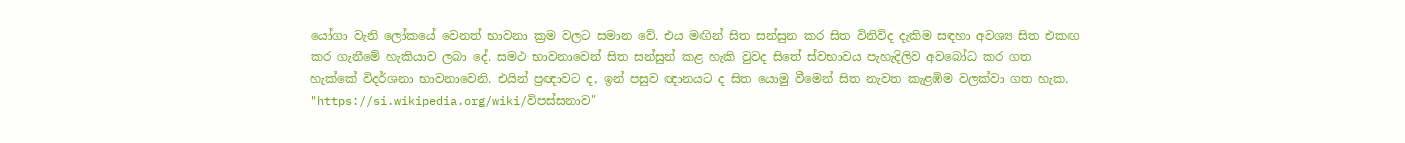යෝගා වැනි ලෝකයේ වෙනත් භාවනා ක්‍රම වලට සමාන වේ. එය මඟින් සිත සන්සුන කර සිත විනිවිද දැකිම සඳහා අවශ්‍ය සිත එකඟ කර ගැනීමේ හැකියාව ලබා දේ. සමථ භාවනාවෙන් සිත සන්සුන් කළ හැකි වුවද සිතේ ස්වභාවය පැහැදිලිව අවබෝධ කර ගත හැක්කේ විදර්ශනා භාවනාවෙනි. එයින් ප්‍රඥාවට ද, ඉන් පසුව ඥානයට ද සිත යොමු වීමෙන් සිත නැවත කැළඹිම වලක්වා ගත හැක.
"https://si.wikipedia.org/wiki/විපස්සනාව"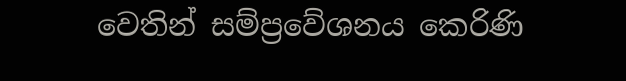වෙතින් සම්ප්‍රවේශනය කෙරිණි